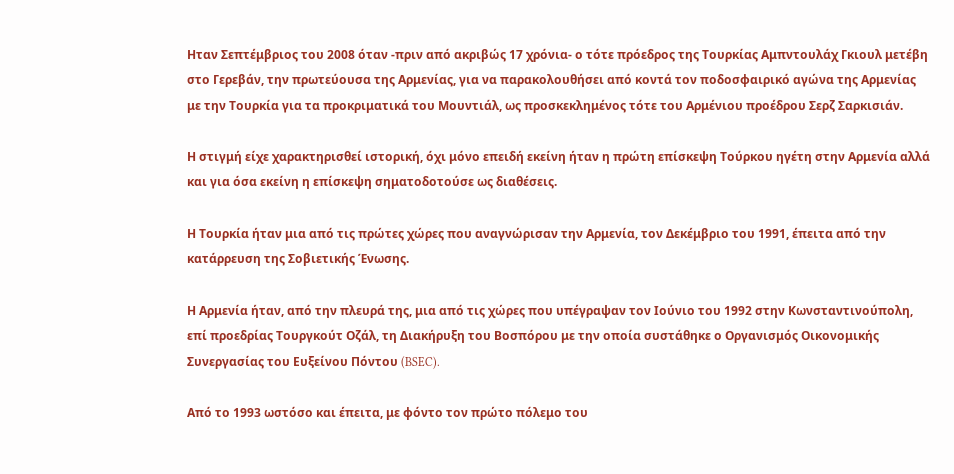Ηταν Σεπτέμβριος του 2008 όταν -πριν από ακριβώς 17 χρόνια- ο τότε πρόεδρος της Τουρκίας Αμπντουλάχ Γκιουλ μετέβη στο Γερεβάν, την πρωτεύουσα της Αρμενίας, για να παρακολουθήσει από κοντά τον ποδοσφαιρικό αγώνα της Αρμενίας με την Τουρκία για τα προκριματικά του Μουντιάλ, ως προσκεκλημένος τότε του Αρμένιου προέδρου Σερζ Σαρκισιάν.

Η στιγμή είχε χαρακτηρισθεί ιστορική, όχι μόνο επειδή εκείνη ήταν η πρώτη επίσκεψη Τούρκου ηγέτη στην Αρμενία αλλά και για όσα εκείνη η επίσκεψη σηματοδοτούσε ως διαθέσεις.

Η Τουρκία ήταν μια από τις πρώτες χώρες που αναγνώρισαν την Αρμενία, τον Δεκέμβριο του 1991, έπειτα από την κατάρρευση της Σοβιετικής Ένωσης.

Η Αρμενία ήταν, από την πλευρά της, μια από τις χώρες που υπέγραψαν τον Ιούνιο του 1992 στην Κωνσταντινούπολη, επί προεδρίας Τουργκούτ Οζάλ, τη Διακήρυξη του Βοσπόρου με την οποία συστάθηκε ο Οργανισμός Οικονομικής Συνεργασίας του Ευξείνου Πόντου (BSEC).

Από το 1993 ωστόσο και έπειτα, με φόντο τον πρώτο πόλεμο του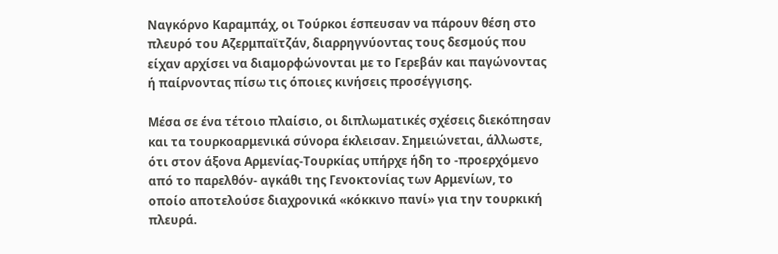Ναγκόρνο Καραμπάχ, οι Τούρκοι έσπευσαν να πάρουν θέση στο πλευρό του Αζερμπαϊτζάν, διαρρηγνύοντας τους δεσμούς που είχαν αρχίσει να διαμορφώνονται με το Γερεβάν και παγώνοντας ή παίρνοντας πίσω τις όποιες κινήσεις προσέγγισης.

Μέσα σε ένα τέτοιο πλαίσιο, οι διπλωματικές σχέσεις διεκόπησαν και τα τουρκοαρμενικά σύνορα έκλεισαν. Σημειώνεται, άλλωστε, ότι στον άξονα Αρμενίας-Τουρκίας υπήρχε ήδη το -προερχόμενο από το παρελθόν- αγκάθι της Γενοκτονίας των Αρμενίων, το οποίο αποτελούσε διαχρονικά «κόκκινο πανί» για την τουρκική πλευρά.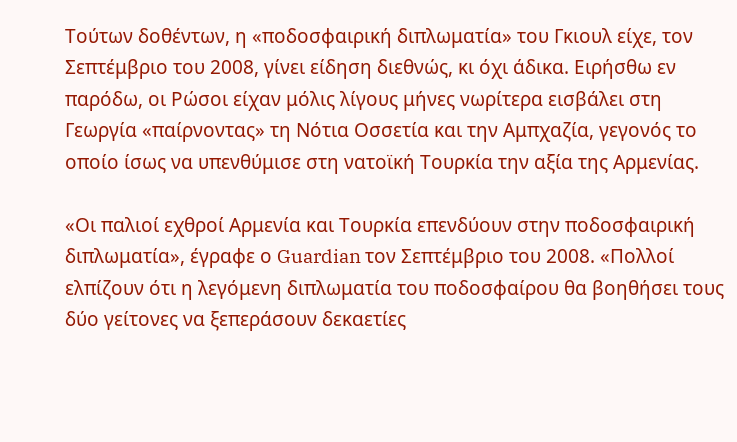Τούτων δοθέντων, η «ποδοσφαιρική διπλωματία» του Γκιουλ είχε, τον Σεπτέμβριο του 2008, γίνει είδηση διεθνώς, κι όχι άδικα. Ειρήσθω εν παρόδω, οι Ρώσοι είχαν μόλις λίγους μήνες νωρίτερα εισβάλει στη Γεωργία «παίρνοντας» τη Νότια Οσσετία και την Αμπχαζία, γεγονός το οποίο ίσως να υπενθύμισε στη νατοϊκή Τουρκία την αξία της Αρμενίας.

«Οι παλιοί εχθροί Αρμενία και Τουρκία επενδύουν στην ποδοσφαιρική διπλωματία», έγραφε ο Guardian τον Σεπτέμβριο του 2008. «Πολλοί ελπίζουν ότι η λεγόμενη διπλωματία του ποδοσφαίρου θα βοηθήσει τους δύο γείτονες να ξεπεράσουν δεκαετίες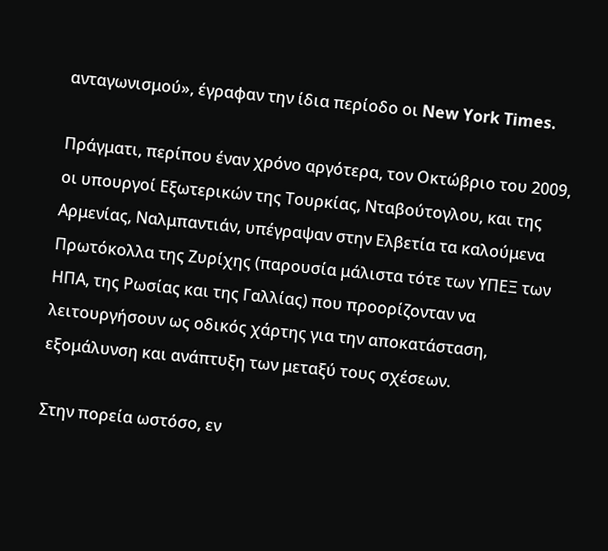ανταγωνισμού», έγραφαν την ίδια περίοδο οι New York Times.

Πράγματι, περίπου έναν χρόνο αργότερα, τον Οκτώβριο του 2009, οι υπουργοί Εξωτερικών της Τουρκίας, Νταβούτογλου, και της Αρμενίας, Ναλμπαντιάν, υπέγραψαν στην Ελβετία τα καλούμενα Πρωτόκολλα της Ζυρίχης (παρουσία μάλιστα τότε των ΥΠΕΞ των ΗΠΑ, της Ρωσίας και της Γαλλίας) που προορίζονταν να λειτουργήσουν ως οδικός χάρτης για την αποκατάσταση, εξομάλυνση και ανάπτυξη των μεταξύ τους σχέσεων.

Στην πορεία ωστόσο, εν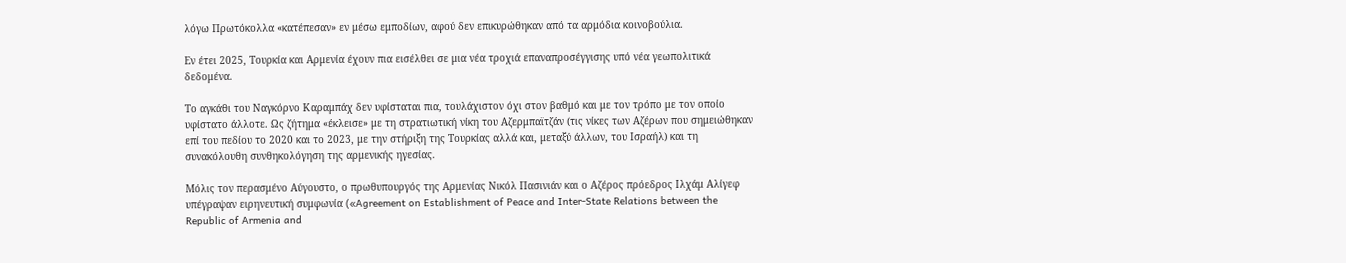λόγω Πρωτόκολλα «κατέπεσαν» εν μέσω εμποδίων, αφού δεν επικυρώθηκαν από τα αρμόδια κοινοβούλια.

Εν έτει 2025, Τουρκία και Αρμενία έχουν πια εισέλθει σε μια νέα τροχιά επαναπροσέγγισης υπό νέα γεωπολιτικά δεδομένα.

Το αγκάθι του Ναγκόρνο Καραμπάχ δεν υφίσταται πια, τουλάχιστον όχι στον βαθμό και με τον τρόπο με τον οποίο υφίστατο άλλοτε. Ως ζήτημα «έκλεισε» με τη στρατιωτική νίκη του Αζερμπαϊτζάν (τις νίκες των Αζέρων που σημειώθηκαν επί του πεδίου το 2020 και το 2023, με την στήριξη της Τουρκίας αλλά και, μεταξύ άλλων, του Ισραήλ) και τη συνακόλουθη συνθηκολόγηση της αρμενικής ηγεσίας.

Μόλις τον περασμένο Αύγουστο, ο πρωθυπουργός της Αρμενίας Νικόλ Πασινιάν και ο Αζέρος πρόεδρος Ιλχάμ Αλίγεφ υπέγραψαν ειρηνευτική συμφωνία («Agreement on Establishment of Peace and Inter-State Relations between the Republic of Armenia and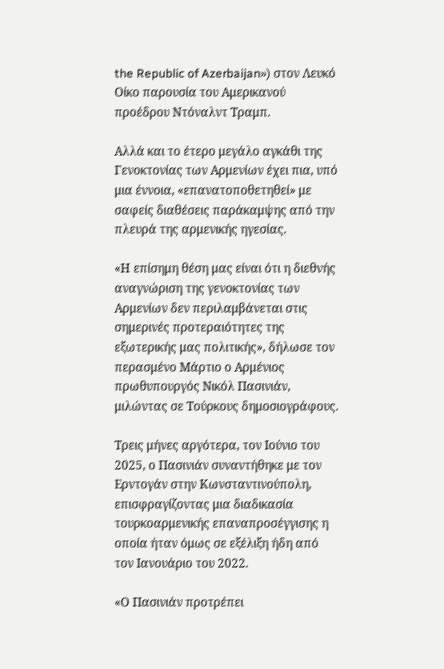the Republic of Azerbaijan») στον Λευκό Οίκο παρουσία του Αμερικανού προέδρου Ντόναλντ Τραμπ.

Αλλά και το έτερο μεγάλο αγκάθι της Γενοκτονίας των Αρμενίων έχει πια, υπό μια έννοια, «επανατοποθετηθεί» με σαφείς διαθέσεις παράκαμψης από την πλευρά της αρμενικής ηγεσίας.

«Η επίσημη θέση μας είναι ότι η διεθνής αναγνώριση της γενοκτονίας των Αρμενίων δεν περιλαμβάνεται στις σημερινές προτεραιότητες της εξωτερικής μας πολιτικής», δήλωσε τον περασμένο Μάρτιο ο Αρμένιος πρωθυπουργός Νικόλ Πασινιάν, μιλώντας σε Τούρκους δημοσιογράφους.

Τρεις μήνες αργότερα, τον Ιούνιο του 2025, ο Πασινιάν συναντήθηκε με τον Ερντογάν στην Κωνσταντινούπολη, επισφραγίζοντας μια διαδικασία τουρκοαρμενικής επαναπροσέγγισης η οποία ήταν όμως σε εξέλιξη ήδη από τον Ιανουάριο του 2022.

«Ο Πασινιάν προτρέπει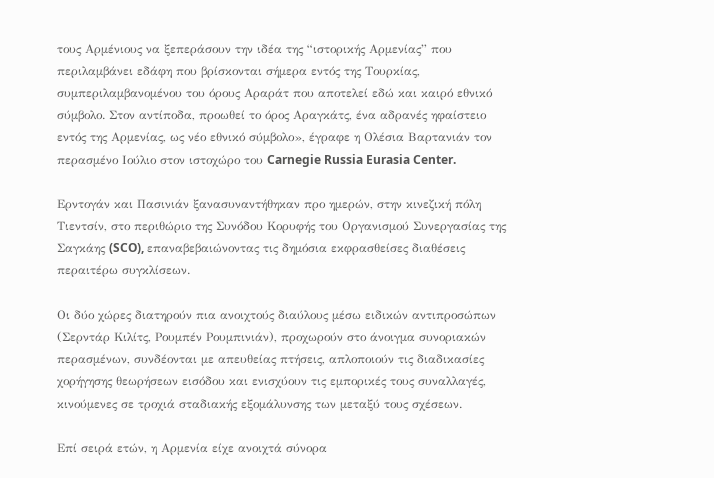τους Αρμένιους να ξεπεράσουν την ιδέα της “ιστορικής Αρμενίας” που περιλαμβάνει εδάφη που βρίσκονται σήμερα εντός της Τουρκίας, συμπεριλαμβανομένου του όρους Αραράτ που αποτελεί εδώ και καιρό εθνικό σύμβολο. Στον αντίποδα, προωθεί το όρος Αραγκάτς, ένα αδρανές ηφαίστειο εντός της Αρμενίας, ως νέο εθνικό σύμβολο», έγραφε η Ολέσια Βαρτανιάν τον περασμένο Ιούλιο στον ιστοχώρο του Carnegie Russia Eurasia Center.

Ερντογάν και Πασινιάν ξανασυναντήθηκαν προ ημερών, στην κινεζική πόλη Τιεντσίν, στο περιθώριο της Συνόδου Κορυφής του Οργανισμού Συνεργασίας της Σαγκάης (SCO), επαναβεβαιώνοντας τις δημόσια εκφρασθείσες διαθέσεις περαιτέρω συγκλίσεων.

Οι δύο χώρες διατηρούν πια ανοιχτούς διαύλους μέσω ειδικών αντιπροσώπων (Σερντάρ Κιλίτς, Ρουμπέν Ρουμπινιάν), προχωρούν στο άνοιγμα συνοριακών περασμένων, συνδέονται με απευθείας πτήσεις, απλοποιούν τις διαδικασίες χορήγησης θεωρήσεων εισόδου και ενισχύουν τις εμπορικές τους συναλλαγές, κινούμενες σε τροχιά σταδιακής εξομάλυνσης των μεταξύ τους σχέσεων.

Επί σειρά ετών, η Αρμενία είχε ανοιχτά σύνορα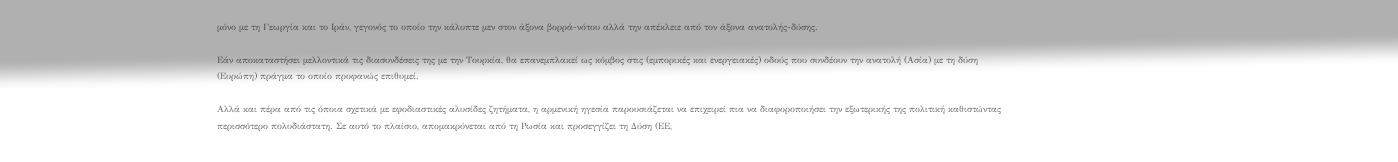μόνο με τη Γεωργία και το Ιράν, γεγονός το οποίο την κάλυπτε μεν στον άξονα βορρά-νότου αλλά την απέκλειε από τον άξονα ανατολής-δύσης.

Εάν αποκαταστήσει μελλοντικά τις διασυνδέσεις της με την Τουρκία, θα επανεμπλακεί ως κόμβος στις (εμπορικές και ενεργειακές) οδούς που συνδέουν την ανατολή (Ασία) με τη δύση (Ευρώπη) πράγμα το οποίο προφανώς επιθυμεί.

Αλλά και πέρα από τις όποια σχετικά με εφοδιαστικές αλυσίδες ζητήματα, η αρμενική ηγεσία παρουσιάζεται να επιχειρεί πια να διαφοροποιήσει την εξωτερικής της πολιτική καθιστώντας περισσότερο πολυδιάστατη. Σε αυτό το πλαίσιο, απομακρύνεται από τη Ρωσία και προσεγγίζει τη Δύση (ΕΕ,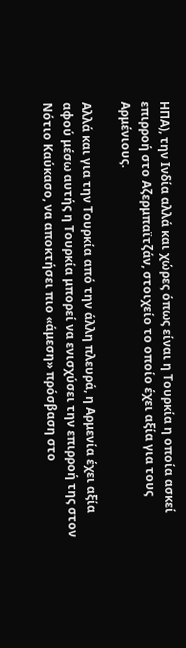ΗΠΑ), την Ινδία αλλά και χώρες όπως είναι η Τουρκία η οποία ασκεί επιρροή στο Αζερμπαϊτζάν, στοιχείο το οποίο έχει αξία για τους Αρμένιους.

Αλλά και για την Τουρκία από την άλλη πλευρά, η Αρμενία έχει αξία αφού μέσω αυτής η Τουρκία μπορεί να ενισχύσει την επιρροή της στον Νότιο Καύκασο, να αποκτήσει πιο «άμεση» πρόσβαση στο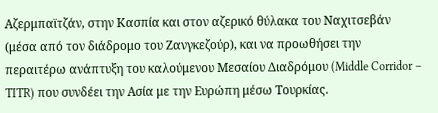Αζερμπαϊτζάν, στην Κασπία και στον αζερικό θύλακα του Ναχιτσεβάν (μέσα από τον διάδρομο του Ζανγκεζούρ), και να προωθήσει την περαιτέρω ανάπτυξη του καλούμενου Μεσαίου Διαδρόμου (Middle Corridor – TITR) που συνδέει την Ασία με την Ευρώπη μέσω Τουρκίας.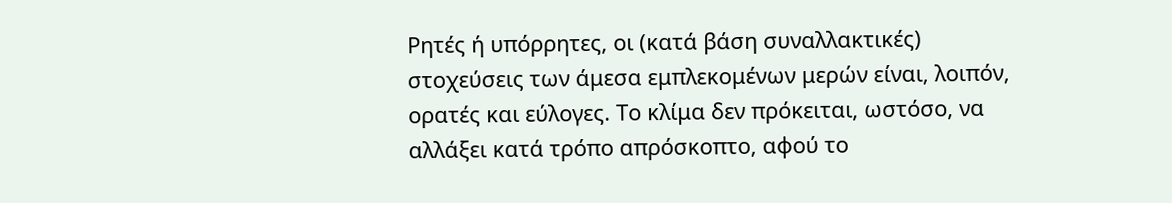Ρητές ή υπόρρητες, οι (κατά βάση συναλλακτικές) στοχεύσεις των άμεσα εμπλεκομένων μερών είναι, λοιπόν, ορατές και εύλογες. Το κλίμα δεν πρόκειται, ωστόσο, να αλλάξει κατά τρόπο απρόσκοπτο, αφού το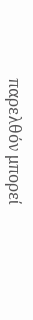παρελθόν μπορεί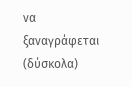να ξαναγράφεται (δύσκολα)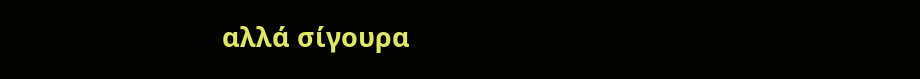αλλά σίγουρα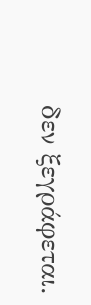δεν ξεγράφεται.